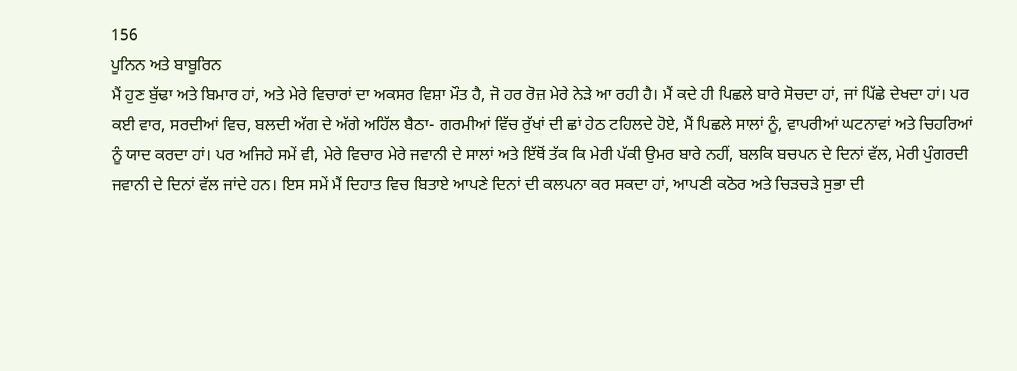156
ਪੂਨਿਨ ਅਤੇ ਬਾਬੂਰਿਨ
ਮੈਂ ਹੁਣ ਬੁੱਢਾ ਅਤੇ ਬਿਮਾਰ ਹਾਂ, ਅਤੇ ਮੇਰੇ ਵਿਚਾਰਾਂ ਦਾ ਅਕਸਰ ਵਿਸ਼ਾ ਮੌਤ ਹੈ, ਜੋ ਹਰ ਰੋਜ਼ ਮੇਰੇ ਨੇੜੇ ਆ ਰਹੀ ਹੈ। ਮੈਂ ਕਦੇ ਹੀ ਪਿਛਲੇ ਬਾਰੇ ਸੋਚਦਾ ਹਾਂ, ਜਾਂ ਪਿੱਛੇ ਦੇਖਦਾ ਹਾਂ। ਪਰ ਕਈ ਵਾਰ, ਸਰਦੀਆਂ ਵਿਚ, ਬਲਦੀ ਅੱਗ ਦੇ ਅੱਗੇ ਅਹਿੱਲ ਬੈਠਾ- ਗਰਮੀਆਂ ਵਿੱਚ ਰੁੱਖਾਂ ਦੀ ਛਾਂ ਹੇਠ ਟਹਿਲਦੇ ਹੋਏ, ਮੈਂ ਪਿਛਲੇ ਸਾਲਾਂ ਨੂੰ, ਵਾਪਰੀਆਂ ਘਟਨਾਵਾਂ ਅਤੇ ਚਿਹਰਿਆਂ ਨੂੰ ਯਾਦ ਕਰਦਾ ਹਾਂ। ਪਰ ਅਜਿਹੇ ਸਮੇਂ ਵੀ, ਮੇਰੇ ਵਿਚਾਰ ਮੇਰੇ ਜਵਾਨੀ ਦੇ ਸਾਲਾਂ ਅਤੇ ਇੱਥੋਂ ਤੱਕ ਕਿ ਮੇਰੀ ਪੱਕੀ ਉਮਰ ਬਾਰੇ ਨਹੀਂ, ਬਲਕਿ ਬਚਪਨ ਦੇ ਦਿਨਾਂ ਵੱਲ, ਮੇਰੀ ਪੁੰਗਰਦੀ ਜਵਾਨੀ ਦੇ ਦਿਨਾਂ ਵੱਲ ਜਾਂਦੇ ਹਨ। ਇਸ ਸਮੇਂ ਮੈਂ ਦਿਹਾਤ ਵਿਚ ਬਿਤਾਏ ਆਪਣੇ ਦਿਨਾਂ ਦੀ ਕਲਪਨਾ ਕਰ ਸਕਦਾ ਹਾਂ, ਆਪਣੀ ਕਠੋਰ ਅਤੇ ਚਿੜਚੜੇ ਸੁਭਾ ਦੀ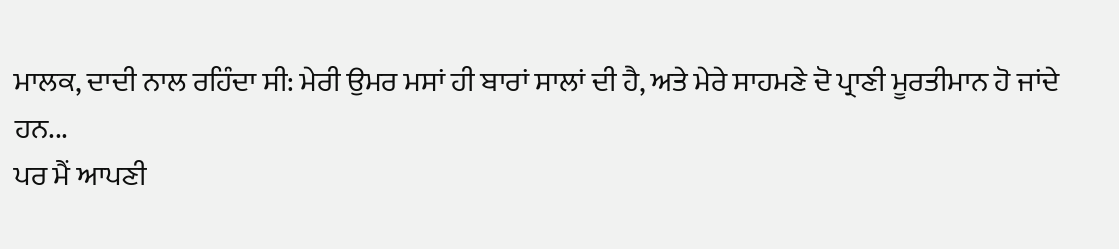ਮਾਲਕ, ਦਾਦੀ ਨਾਲ ਰਹਿੰਦਾ ਸੀ: ਮੇਰੀ ਉਮਰ ਮਸਾਂ ਹੀ ਬਾਰਾਂ ਸਾਲਾਂ ਦੀ ਹੈ, ਅਤੇ ਮੇਰੇ ਸਾਹਮਣੇ ਦੋ ਪ੍ਰਾਣੀ ਮੂਰਤੀਮਾਨ ਹੋ ਜਾਂਦੇ ਹਨ...
ਪਰ ਮੈਂ ਆਪਣੀ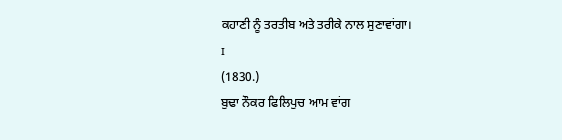ਕਹਾਣੀ ਨੂੰ ਤਰਤੀਬ ਅਤੇ ਤਰੀਕੇ ਨਾਲ ਸੁਣਾਵਾਂਗਾ।
ɪ
(1830.)
ਬੁਢਾ ਨੌਕਰ ਫਿਲਿਪੁਚ ਆਮ ਵਾਂਗ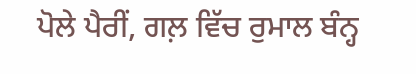ਪੋਲੇ ਪੈਰੀਂ, ਗਲ਼ ਵਿੱਚ ਰੁਮਾਲ ਬੰਨ੍ਹ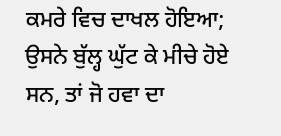ਕਮਰੇ ਵਿਚ ਦਾਖਲ ਹੋਇਆ; ਉਸਨੇ ਬੁੱਲ੍ਹ ਘੁੱਟ ਕੇ ਮੀਚੇ ਹੋਏ ਸਨ, ਤਾਂ ਜੋ ਹਵਾ ਦਾ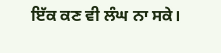ਇੱਕ ਕਣ ਵੀ ਲੰਘ ਨਾ ਸਕੇ।